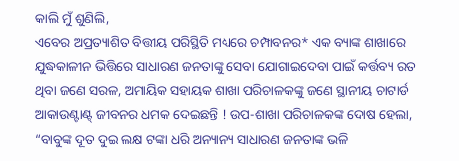କାଲି ମୁଁ ଶୁଣିଲି,
ଏବେର ଅପ୍ରତ୍ୟାଶିତ ବିତ୍ତୀୟ ପରିସ୍ଥିତି ମଧ୍ୟରେ ଚମ୍ପାବନର* ଏକ ବ୍ୟାଙ୍କ ଶାଖାରେ ଯୁଦ୍ଧକାଳୀନ ଭିତ୍ତିରେ ସାଧାରଣ ଜନତାଙ୍କୁ ସେବା ଯୋଗାଇଦେବା ପାଇଁ କର୍ତ୍ତବ୍ୟ ରତ ଥିବା ଜଣେ ସରଳ, ଅମାୟିକ ସହାୟକ ଶାଖା ପରିଚାଳକଙ୍କୁ ଜଣେ ସ୍ଥାନୀୟ ଚାଟାର୍ଡ ଆକାଉଣ୍ଟାଣ୍ଟ୍ ଜୀବନର ଧମକ ଦେଇଛନ୍ତି ! ଉପ-ଶାଖା ପରିଚାଳକଙ୍କ ଦୋଷ ହେଲା, “ବାବୁଙ୍କ ଦୂତ ଦୁଇ ଲକ୍ଷ ଟଙ୍କା ଧରି ଅନ୍ୟାନ୍ୟ ସାଧାରଣ ଜନତାଙ୍କ ଭଳି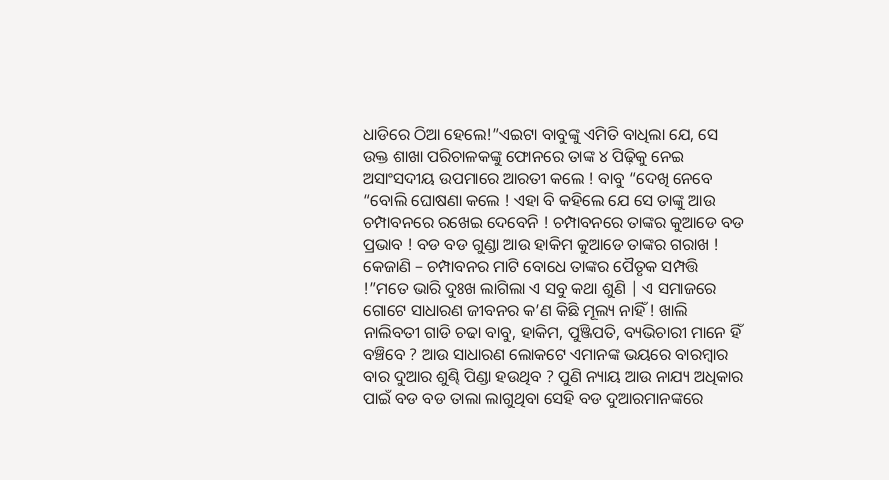ଧାଡିରେ ଠିଆ ହେଲେ!”ଏଇଟା ବାବୁଙ୍କୁ ଏମିତି ବାଧିଲା ଯେ, ସେ ଉକ୍ତ ଶାଖା ପରିଚାଳକଙ୍କୁ ଫୋନରେ ତାଙ୍କ ୪ ପିଢ଼ିକୁ ନେଇ ଅସାଂସଦୀୟ ଉପମାରେ ଆରତୀ କଲେ ! ବାବୁ “ଦେଖି ନେବେ “ବୋଲି ଘୋଷଣା କଲେ ! ଏହା ବି କହିଲେ ଯେ ସେ ତାଙ୍କୁ ଆଉ ଚମ୍ପାବନରେ ରଖେଇ ଦେବେନି ! ଚମ୍ପାବନରେ ତାଙ୍କର କୁଆଡେ ବଡ ପ୍ରଭାବ ! ବଡ ବଡ ଗୁଣ୍ଡା ଆଉ ହାକିମ କୁଆଡେ ତାଙ୍କର ଗରାଖ !
କେଜାଣି – ଚମ୍ପାବନର ମାଟି ବୋଧେ ତାଙ୍କର ପୈତୃକ ସମ୍ପତ୍ତି !”ମତେ ଭାରି ଦୁଃଖ ଲାଗିଲା ଏ ସବୁ କଥା ଶୁଣି | ଏ ସମାଜରେ ଗୋଟେ ସାଧାରଣ ଜୀବନର କ’ଣ କିଛି ମୂଲ୍ୟ ନାହିଁ ! ଖାଲି ନାଲିବତୀ ଗାଡି ଚଢା ବାବୁ, ହାକିମ, ପୁଞ୍ଜିପତି, ବ୍ୟଭିଚାରୀ ମାନେ ହିଁ ବଞ୍ଚିବେ ? ଆଉ ସାଧାରଣ ଲୋକଟେ ଏମାନଙ୍କ ଭୟରେ ବାରମ୍ବାର ବାର ଦୁଆର ଶୁଣ୍ଢି ପିଣ୍ଡା ହଉଥିବ ? ପୁଣି ନ୍ୟାୟ ଆଉ ନାଯ୍ୟ ଅଧିକାର ପାଇଁ ବଡ ବଡ ତାଲା ଲାଗୁଥିବା ସେହି ବଡ ଦୁଆରମାନଙ୍କରେ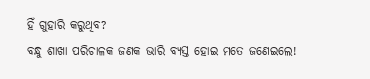ହିଁ ଗୁହାରି କରୁଥିବ?
ବନ୍ଧୁ ଶାଖା ପରିଚାଳକ ଜଣକ ଭାରି ବ୍ୟସ୍ତ ହୋଇ ମତେ ଜଣେଇଲେ!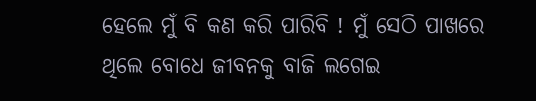ହେଲେ ମୁଁ ବି କଣ କରି ପାରିବି ! ମୁଁ ସେଠି ପାଖରେ ଥିଲେ ବୋଧେ ଜୀବନକୁ ବାଜି ଲଗେଇ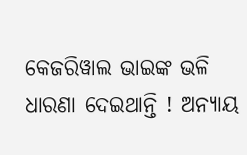କେଜରିୱାଲ ଭାଇଙ୍କ ଭଳି ଧାରଣା ଦେଇଥାନ୍ତି ! ଅନ୍ୟାୟ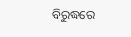ବିରୁଦ୍ଧରେ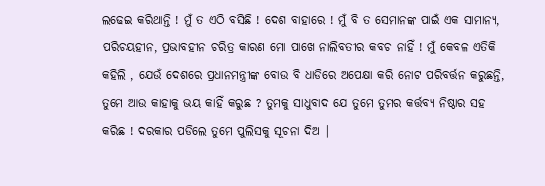ଲଢେଇ କରିଥାନ୍ତି ! ମୁଁ ତ ଏଠି ବସିଛି ! ଦେଶ ବାହାରେ ! ମୁଁ ବି ତ ସେମାନଙ୍କ ପାଇଁ ଏକ ସାମାନ୍ୟ, ପରିଚୟହୀନ, ପ୍ରଭାବହୀନ ଚରିତ୍ର କାରଣ ମୋ ପାଖେ ନାଲିବତୀର କବଚ ନାହିଁ ! ମୁଁ କେବଳ ଏତିକି କହିଲି , ଯେଉଁ ଦେଶରେ ପ୍ରଧାନମନ୍ତ୍ରୀଙ୍କ ବୋଉ ବି ଧାଡିରେ ଅପେକ୍ଷା କରି ନୋଟ ପରିବର୍ତ୍ତନ କରୁଛନ୍ତି, ତୁମେ ଆଉ କାହାକୁ ଭୟ କାହିଁ କରୁଛ ? ତୁମକୁ ସାଧୁବାଦ ଯେ ତୁମେ ତୁମର କର୍ତ୍ତବ୍ୟ ନିଷ୍ଠାର ସହ କରିଛ ! ଦରକାର ପଡିଲେ ତୁମେ ପୁଲିସକୁ ସୂଚନା ଦିଅ |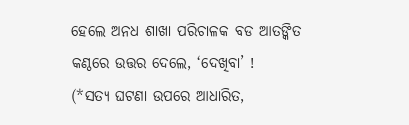ହେଲେ ଅନଧ ଶାଖା ପରିଚାଳକ ବଡ ଆତଙ୍କିତ କଣ୍ଠରେ ଉତ୍ତର ଦେଲେ, ‘ଦେଖିବା’ !
(*ସତ୍ୟ ଘଟଣା ଉପରେ ଆଧାରିତ,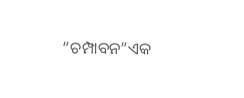“ଚମ୍ପାବନ”ଏକ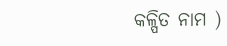କଳ୍ପିତ ନାମ )